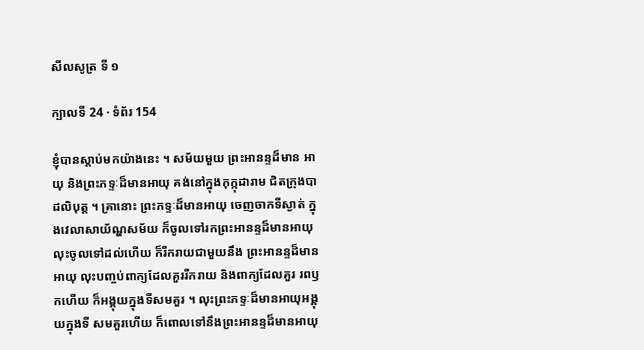សីលសូត្រ ទី ១

ក្បាលទី 24 · ទំព័រ 154

ខ្ញុំបានស្តាប់មកយ៉ាងនេះ ។ សម័យមួយ ព្រះអានន្ទដ៏មាន អាយុ និងព្រះភទ្ទៈដ៏មានអាយុ គង់នៅក្នុងកុក្កុដារាម ជិតក្រុងបាដលិបុត្ត ។ គ្រានោះ ព្រះភទ្ទៈដ៏មានអាយុ ចេញចាកទីស្ងាត់ ក្នុងវេលាសាយ័ណ្ហសម័យ ក៏ចូលទៅរកព្រះអានន្ទដ៏មានអាយុ លុះចូលទៅដល់ហើយ ក៏រីករាយជាមួយនឹង ព្រះអានន្ទដ៏មានអាយុ លុះបញ្ចប់ពាក្យដែលគួររីករាយ និងពាក្យដែលគួរ រពឫកហើយ ក៏អង្គុយក្នុងទីសមគួរ ។ លុះព្រះភទ្ទៈដ៏មានអាយុអង្គុយក្នុងទី សមគួរហើយ ក៏ពោលទៅនឹងព្រះអានន្ទដ៏មានអាយុ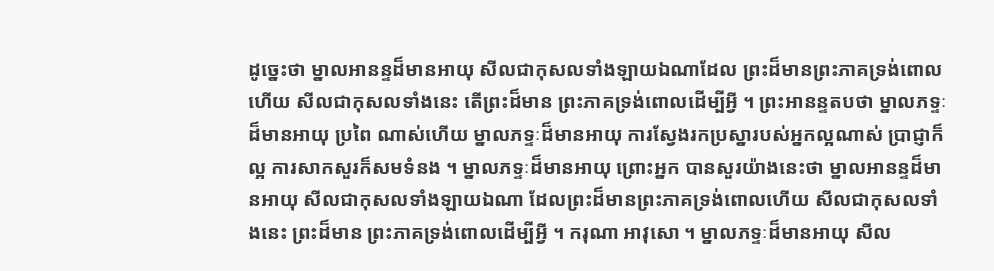ដូច្នេះថា ម្នាលអានន្ទដ៏មានអាយុ សីលជាកុសលទាំងឡាយឯណាដែល ព្រះដ៏មានព្រះភាគទ្រង់ពោលហើយ សីលជាកុសលទាំងនេះ តើព្រះដ៏មាន ព្រះភាគទ្រង់ពោលដើម្បីអ្វី ។ ព្រះអានន្ទតបថា ម្នាលភទ្ទៈដ៏មានអាយុ ប្រពៃ ណាស់ហើយ ម្នាលភទ្ទៈដ៏មានអាយុ ការស្វែងរកប្រស្នារបស់អ្នកល្អណាស់ ប្រាជ្ញាក៏ល្អ ការសាកសួរក៏សមទំនង ។ ម្នាលភទ្ទៈដ៏មានអាយុ ព្រោះអ្នក បានសួរយ៉ាងនេះថា ម្នាលអានន្ទដ៏មានអាយុ សីលជាកុសលទាំងឡាយឯណា ដែលព្រះដ៏មានព្រះភាគទ្រង់ពោលហើយ សីលជាកុសលទាំងនេះ ព្រះដ៏មាន ព្រះភាគទ្រង់ពោលដើម្បីអ្វី ។ ករុណា អាវុសោ ។ ម្នាលភទ្ទៈដ៏មានអាយុ សីល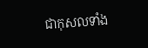ជាកុសលទាំង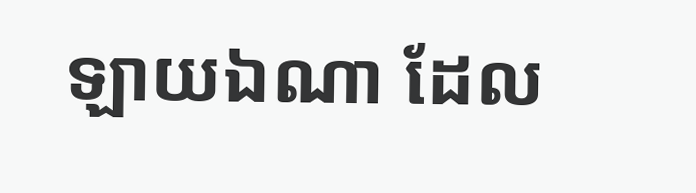ឡាយឯណា ដែល